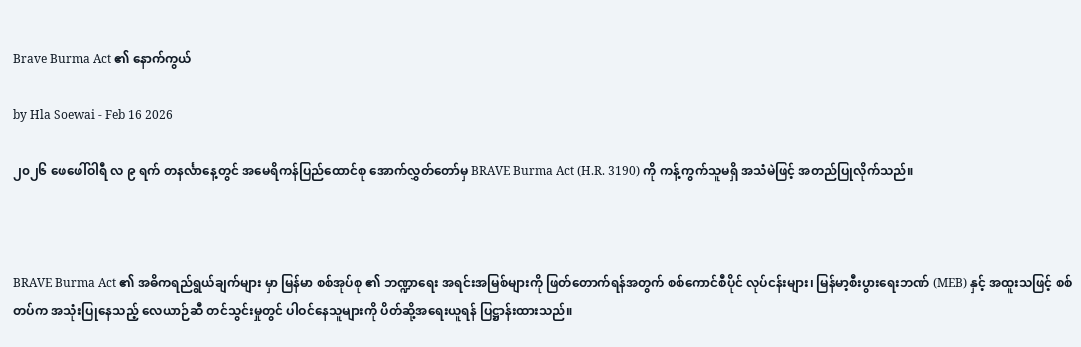Brave Burma Act ၏ နောက်ကွယ်

by Hla Soewai - Feb 16 2026

၂၀၂၆ ဖေဖေါ်ဝါရီ လ ၉ ရက် တနင်္လာနေ့တွင် အမေရိကန်ပြည်ထောင်စု အောက်လွှတ်တော်မှ BRAVE Burma Act (H.R. 3190) ကို ကန့်ကွက်သူမရှိ အသံမဲဖြင့် အတည်ပြုလိုက်သည်။



BRAVE Burma Act ၏ အဓိကရည်ရွယ်ချက်များ မှာ မြန်မာ စစ်အုပ်စု ၏ ဘဏ္ဍာရေး အရင်းအမြစ်များကို ဖြတ်တောက်ရန်အတွက် စစ်ကောင်စီပိုင် လုပ်ငန်းများ၊ မြန်မာ့စီးပွားရေးဘဏ် (MEB) နှင့် အထူးသဖြင့် စစ်တပ်က အသုံးပြုနေသည့် လေယာဉ်ဆီ တင်သွင်းမှုတွင် ပါဝင်နေသူများကို ပိတ်ဆို့အရေးယူရန် ပြဋ္ဌာန်းထားသည်။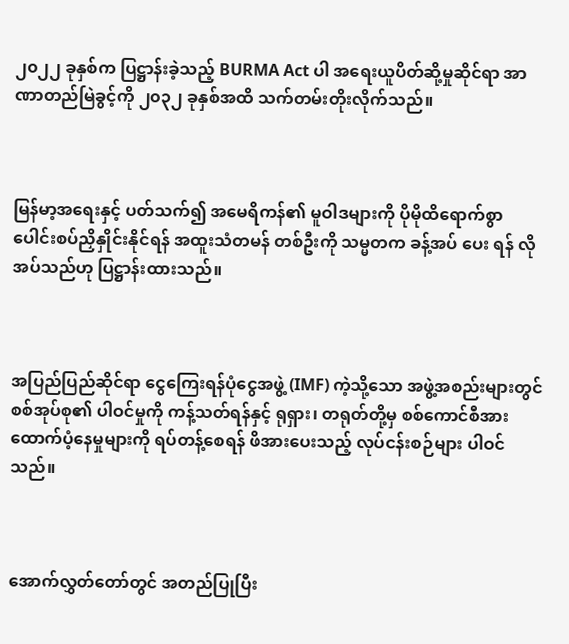၂၀၂၂ ခုနှစ်က ပြဋ္ဌာန်းခဲ့သည့် BURMA Act ပါ အရေးယူပိတ်ဆို့မှုဆိုင်ရာ အာဏာတည်မြဲခွင့်ကို ၂၀၃၂ ခုနှစ်အထိ သက်တမ်းတိုးလိုက်သည်။



မြန်မာ့အရေးနှင့် ပတ်သက်၍ အမေရိကန်၏ မူဝါဒများကို ပိုမိုထိရောက်စွာ ပေါင်းစပ်ညှိနှိုင်းနိုင်ရန် အထူးသံတမန် တစ်ဦးကို သမ္မတက ခန့်အပ် ပေး ရန် လိုအပ်သည်ဟု ပြဋ္ဌာန်းထားသည်။



အပြည်ပြည်ဆိုင်ရာ ငွေကြေးရန်ပုံငွေအဖွဲ့ (IMF) ကဲ့သို့သော အဖွဲ့အစည်းများတွင် စစ်အုပ်စု၏ ပါဝင်မှုကို ကန့်သတ်ရန်နှင့် ရုရှား၊ တရုတ်တို့မှ စစ်ကောင်စီအား ထောက်ပံ့နေမှုများကို ရပ်တန့်စေရန် ဖိအားပေးသည့် လုပ်ငန်းစဉ်များ ပါဝင်သည်။



အောက်လွှတ်တော်တွင် အတည်ပြုပြီး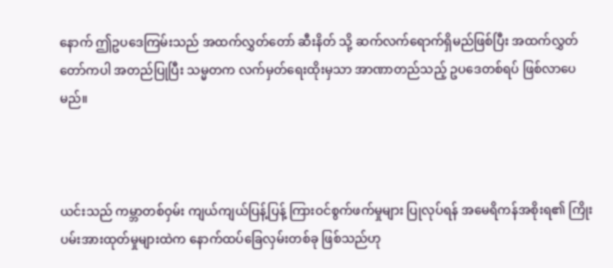နောက် ဤဥပဒေကြမ်းသည် အထက်လွှတ်တော် ဆီးနိတ် သို့ ဆက်လက်ရောက်ရှိမည်ဖြစ်ပြီး အထက်လွှတ်တော်ကပါ အတည်ပြုပြီး သမ္မတက လက်မှတ်ရေးထိုးမှသာ အာဏာတည်သည့် ဥပဒေတစ်ရပ် ဖြစ်လာပေမည်။



ယင်းသည် ကမ္ဘာတစ်ဝှမ်း ကျယ်ကျယ်ပြန့်ပြန့် ကြားဝင်စွက်ဖက်မှုများ ပြုလုပ်ရန် အမေရိကန်အစိုးရ၏ ကြိုးပမ်းအားထုတ်မှုများထဲက နောက်ထပ်ခြေလှမ်းတစ်ခု ဖြစ်သည်ဟု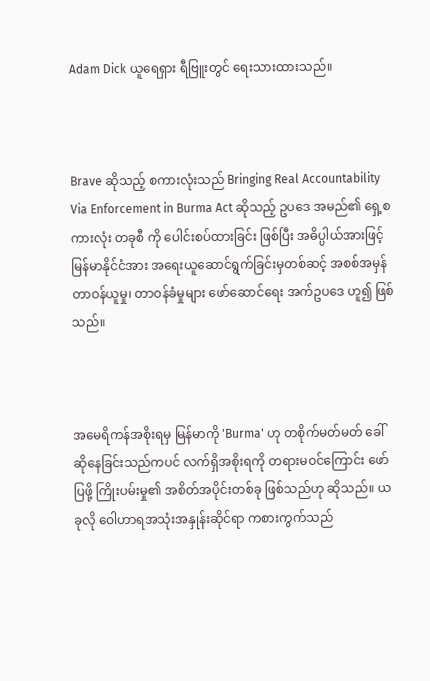Adam Dick ယူရေရှား ရီဗြူးတွင် ရေးသားထားသည်။



Brave ဆိုသည့် စကားလုံးသည် Bringing Real Accountability Via Enforcement in Burma Act ဆိုသည့် ဥပဒေ အမည်၏ ရှေ့စကားလုံး တခုစီ ကို ပေါင်းစပ်ထားခြင်း ဖြစ်ပြီး အဓိပ္ပါယ်အားဖြင့် မြန်မာနိုင်ငံအား အရေးယူဆောင်ရွက်ခြင်းမှတစ်ဆင့် အစစ်အမှန် တာဝန်ယူမှု၊ တာဝန်ခံမှုများ ဖော်ဆောင်ရေး အက်ဥပဒေ ဟူ၍ ဖြစ်သည်။



အမေရိကန်အစိုးရမှ မြန်မာကို 'Burma' ဟု တစိုက်မတ်မတ် ခေါ်ဆိုနေခြင်းသည်ကပင် လက်ရှိအစိုးရကို တရားမဝင်ကြောင်း ဖော်ပြဖို့ ကြိုးပမ်းမှု၏ အစိတ်အပိုင်းတစ်ခု ဖြစ်သည်ဟု ဆိုသည်။ ယခုလို ဝေါဟာရအသုံးအနှုန်းဆိုင်ရာ ကစားကွက်သည်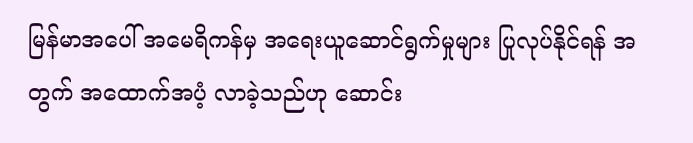မြန်မာအပေါ် အမေရိကန်မှ အရေးယူဆောင်ရွက်မှုများ ပြုလုပ်နိုင်ရန် အတွက် အထောက်အပံ့ လာခဲ့သည်ဟု ဆောင်း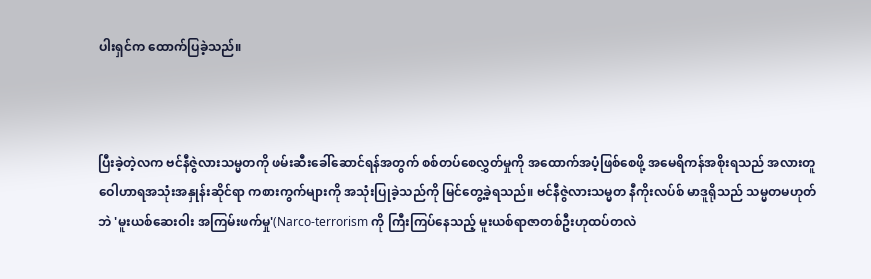ပါးရှင်က ထောက်ပြခဲ့သည်။



ပြီးခဲ့တဲ့လက ဗင်နီဇွဲလားသမ္မတကို ဖမ်းဆီးခေါ်ဆောင်ရန်အတွက် စစ်တပ်စေလွှတ်မှုကို အထောက်အပံ့ဖြစ်စေဖို့ အမေရိကန်အစိုးရသည် အလားတူ ဝေါဟာရအသုံးအနှုန်းဆိုင်ရာ ကစားကွက်များကို အသုံးပြုခဲ့သည်ကို မြင်တွေ့ခဲ့ရသည်။ ဗင်နီဇွဲလားသမ္မတ နီကိုးလပ်စ် မာဒူရိုသည် သမ္မတမဟုတ်ဘဲ 'မူးယစ်ဆေးဝါး အကြမ်းဖက်မှု'(Narco-terrorism ကို ကြီးကြပ်နေသည့် မူးယစ်ရာဇာတစ်ဦးဟုထပ်တလဲ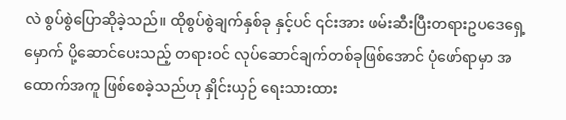လဲ စွပ်စွဲပြောဆိုခဲ့သည်။ ထိုစွပ်စွဲချက်နှစ်ခု နှင့်ပင် ၎င်းအား ဖမ်းဆီးပြီးတရားဥပဒေရှေ့မှောက် ပို့ဆောင်ပေးသည့် တရားဝင် လုပ်ဆောင်ချက်တစ်ခုဖြစ်အောင် ပုံဖော်ရာမှာ အထောက်အကူ ဖြစ်စေခဲ့သည်ဟု နှိုင်းယှဉ် ရေးသားထား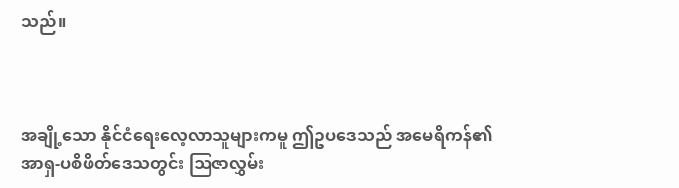သည်။



အချို့သော နိုင်ငံရေးလေ့လာသူများကမူ ဤဥပဒေသည် အမေရိကန်၏ အာရှ-ပစိဖိတ်ဒေသတွင်း ဩဇာလွှမ်း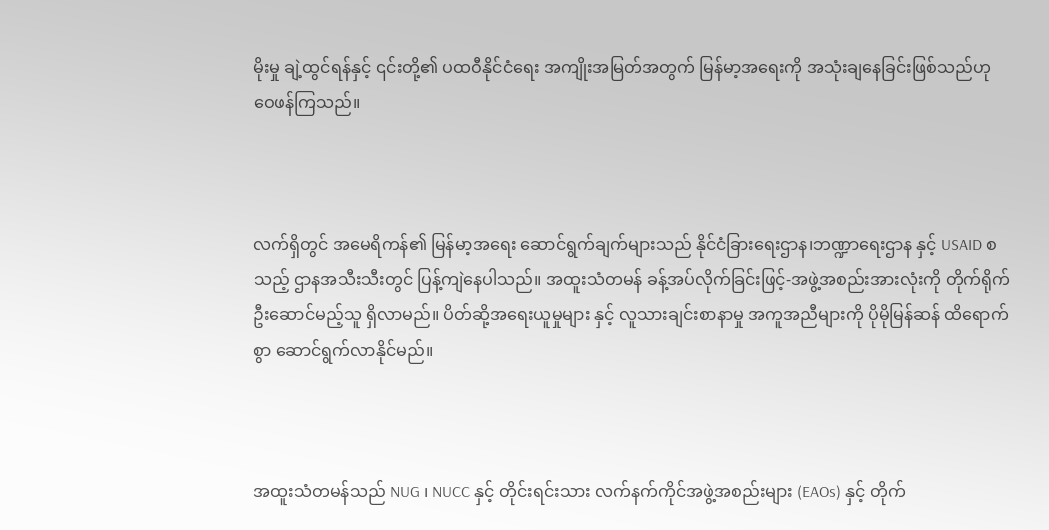မိုးမှု ချဲ့ထွင်ရန်နှင့် ၎င်းတို့၏ ပထဝီနိုင်ငံရေး အကျိုးအမြတ်အတွက် မြန်မာ့အရေးကို အသုံးချနေခြင်းဖြစ်သည်ဟု ဝေဖန်ကြသည်။



လက်ရှိတွင် အမေရိကန်၏ မြန်မာ့အရေး ဆောင်ရွက်ချက်များသည် နိုင်ငံခြားရေးဌာန၊ဘဏ္ဍာရေးဌာန နှင့် USAID စသည့် ဌာနအသီးသီးတွင် ပြန့်ကျဲနေပါသည်။ အထူးသံတမန် ခန့်အပ်လိုက်ခြင်းဖြင့်-အဖွဲ့အစည်းအားလုံးကို တိုက်ရိုက် ဦးဆောင်မည့်သူ ရှိလာမည်။ ပိတ်ဆို့အရေးယူမှုများ နှင့် လူသားချင်းစာနာမှု အကူအညီများကို ပိုမိုမြန်ဆန် ထိရောက်စွာ ဆောင်ရွက်လာနိုင်မည်။



အထူးသံတမန်သည် NUG ၊ NUCC နှင့် တိုင်းရင်းသား လက်နက်ကိုင်အဖွဲ့အစည်းများ (EAOs) နှင့် တိုက်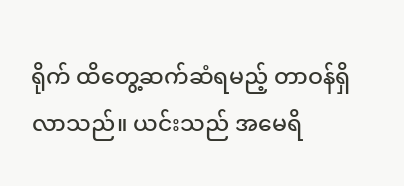ရိုက် ထိတွေ့ဆက်ဆံရမည့် တာဝန်ရှိလာသည်။ ယင်းသည် အမေရိ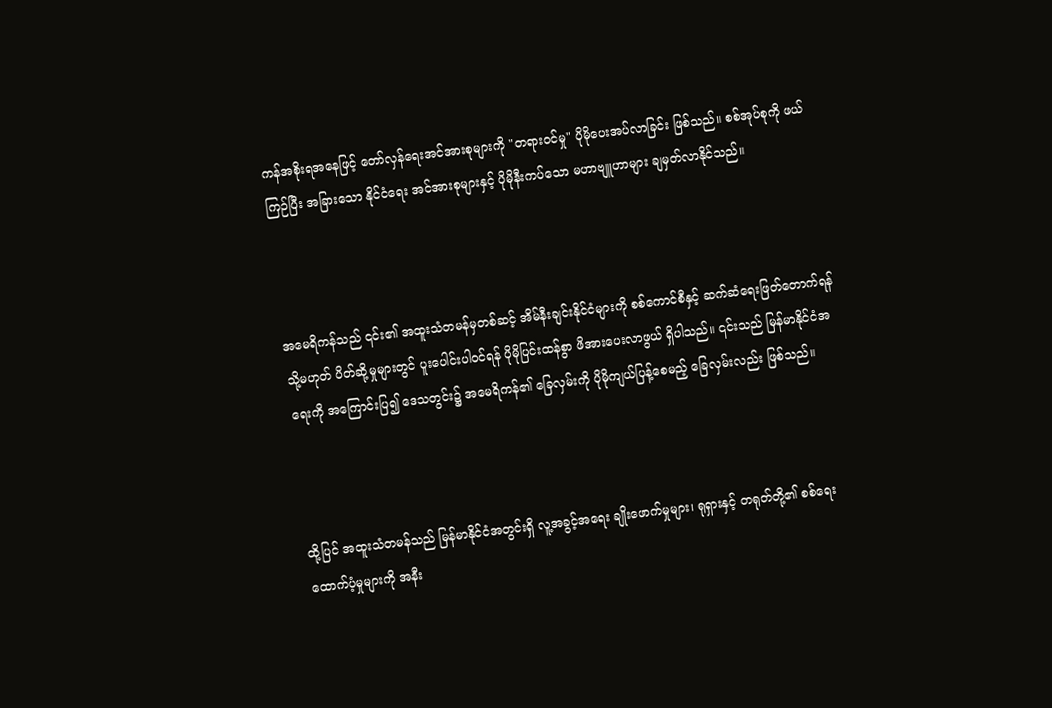ကန်အစိုးရအနေဖြင့် တော်လှန်ရေးအင်အားစုများကို "တရားဝင်မှု" ပိုမိုပေးအပ်လာခြင်း ဖြစ်သည်။ စစ်အုပ်စုကို ဖယ်ကြဉ်ပြီး အခြားသော နိုင်ငံရေး အင်အားစုများနှင့် ပိုမိုနီးကပ်သော မဟာဗျူဟာများ ချမှတ်လာနိုင်သည်။



အမေရိကန်သည် ၎င်း၏ အထူးသံတမန်မှတစ်ဆင့် အိမ်နီးချင်းနိုင်ငံများကို စစ်ကောင်စီနှင့် ဆက်ဆံရေးဖြတ်တောက်ရန် သို့မဟုတ် ပိတ်ဆို့မှုများတွင် ပူးပေါင်းပါဝင်ရန် ပိုမိုပြင်းထန်စွာ ဖိအားပေးလာဖွယ် ရှိပါသည်။ ၎င်းသည် မြန်မာနိုင်ငံအရေးကို အကြောင်းပြ၍ ဒေသတွင်း၌ အမေရိကန်၏ ခြေလှမ်းကို ပိုမိုကျယ်ပြန့်စေမည့် ခြေလှမ်းလည်း ဖြစ်သည်။



ထို့ပြင် အထူးသံတမန်သည် မြန်မာနိုင်ငံအတွင်းရှိ လူ့အခွင့်အရေး ချိုးဖောက်မှုများ၊ ရုရှားနှင့် တရုတ်တို့၏ စစ်ရေးထောက်ပံ့မှုများကို အနီး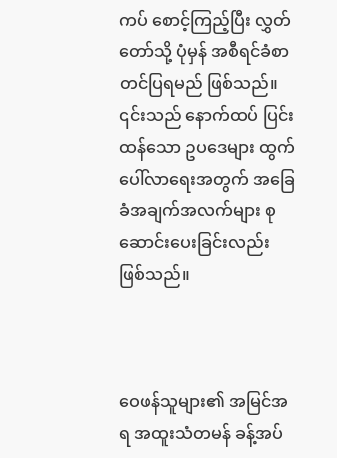ကပ် စောင့်ကြည့်ပြီး လွှတ်တော်သို့ ပုံမှန် အစီရင်ခံစာ တင်ပြရမည် ဖြစ်သည်။ ၎င်းသည် နောက်ထပ် ပြင်းထန်သော ဥပဒေများ ထွက်ပေါ်လာရေးအတွက် အခြေခံအချက်အလက်များ စုဆောင်းပေးခြင်းလည်း ဖြစ်သည်။



ဝေဖန်သူများ၏ အမြင်အရ အထူးသံတမန် ခန့်အပ်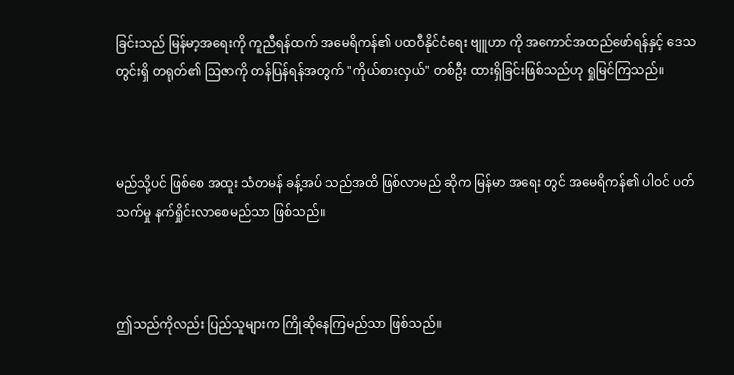ခြင်းသည် မြန်မာ့အရေးကို ကူညီရန်ထက် အမေရိကန်၏ ပထဝီနိုင်ငံရေး ဗျူဟာ ကို အကောင်အထည်ဖော်ရန်နှင့် ဒေသတွင်းရှိ တရုတ်၏ ဩဇာကို တန်ပြန်ရန်အတွက် "ကိုယ်စားလှယ်" တစ်ဦး ထားရှိခြင်းဖြစ်သည်ဟု ရှုမြင်ကြသည်။



မည်သို့ပင် ဖြစ်စေ အထူး သံတမန် ခန့်အပ် သည်အထိ ဖြစ်လာမည် ဆိုက မြန်မာ အရေး တွင် အမေရိကန်၏ ပါဝင် ပတ်သက်မှု နက်ရှိုင်းလာစေမည်သာ ဖြစ်သည်။



ဤသည်ကိုလည်း ပြည်သူများက ကြိုဆိုနေကြမည်သာ ဖြစ်သည်။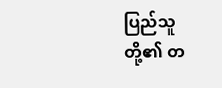ပြည်သူတို့၏ တ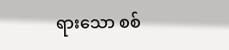ရားသော စစ်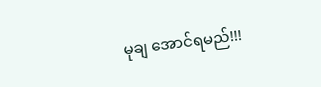မုချ အောင်ရမည်!!!